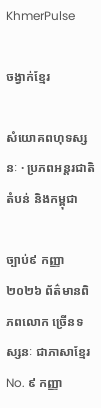KhmerPulse

ចង្វាក់ខ្មែរ

សំយោគពហុទស្សនៈ · ប្រភពអន្តរជាតិ តំបន់ និងកម្ពុជា

ច្បាប់៩ កញ្ញា ២០២៦ ព័ត៌មានពិភពលោក ច្រើនទស្សនៈ ជាភាសាខ្មែរ No. ៩ កញ្ញា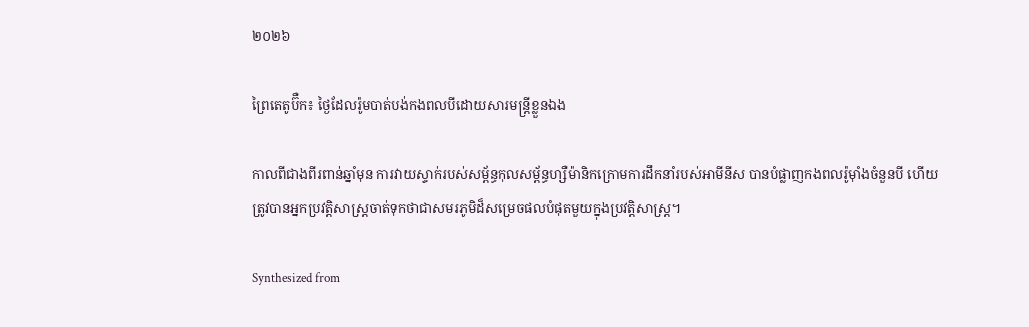២០២៦

ព្រៃតេតូប៊ឺក៖ ថ្ងៃដែលរ៉ូមបាត់បង់កងពលបីដោយសារមន្ត្រីខ្លួនឯង

កាលពីជាងពីរពាន់ឆ្នាំមុន ការវាយស្ទាក់របស់សម្ព័ន្ធកុលសម្ព័ន្ធហ្សឺម៉ានិកក្រោមការដឹកនាំរបស់អាមីនីស បានបំផ្លាញកងពលរ៉ូម៉ាំងចំនួនបី ហើយត្រូវបានអ្នកប្រវត្តិសាស្ត្រចាត់ទុកថាជាសមរភូមិដ៏សម្រេចផលបំផុតមួយក្នុងប្រវត្តិសាស្ត្រ។

Synthesized from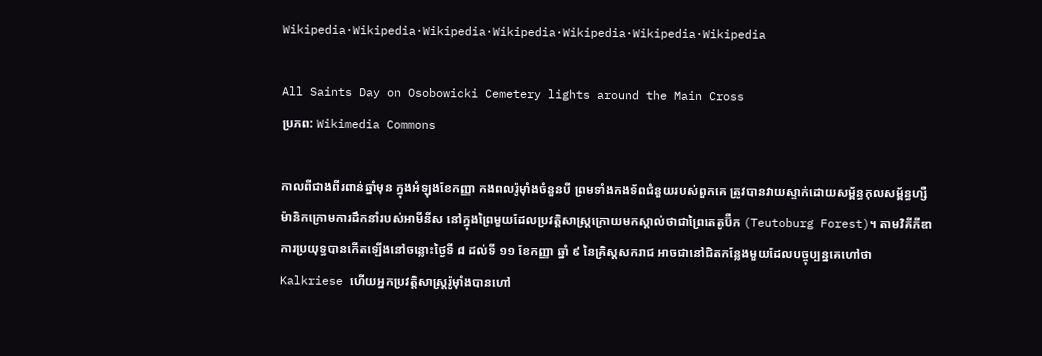Wikipedia·Wikipedia·Wikipedia·Wikipedia·Wikipedia·Wikipedia·Wikipedia

All Saints Day on Osobowicki Cemetery lights around the Main Cross
ប្រភព: Wikimedia Commons

កាលពីជាងពីរពាន់ឆ្នាំមុន ក្នុងអំឡុងខែកញ្ញា កងពលរ៉ូម៉ាំងចំនួនបី ព្រមទាំងកងទ័ពជំនួយរបស់ពួកគេ ត្រូវបានវាយស្ទាក់ដោយសម្ព័ន្ធកុលសម្ព័ន្ធហ្សឺម៉ានិកក្រោមការដឹកនាំរបស់អាមីនីស នៅក្នុងព្រៃមួយដែលប្រវត្តិសាស្ត្រក្រោយមកស្គាល់ថាជាព្រៃតេតូប៊ឺក (Teutoburg Forest)។ តាមវិគីភីឌា ការប្រយុទ្ធបានកើតឡើងនៅចន្លោះថ្ងៃទី ៨ ដល់ទី ១១ ខែកញ្ញា ឆ្នាំ ៩ នៃគ្រិស្តសករាជ អាចជានៅជិតកន្លែងមួយដែលបច្ចុប្បន្នគេហៅថា Kalkriese ហើយអ្នកប្រវត្តិសាស្ត្ររ៉ូម៉ាំងបានហៅ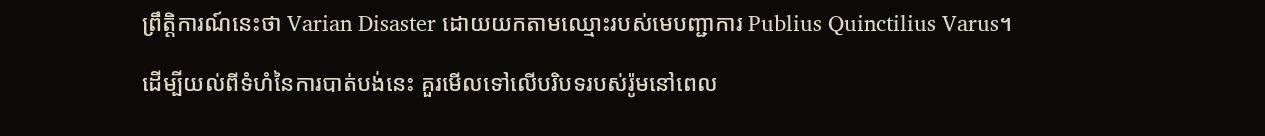ព្រឹត្តិការណ៍នេះថា Varian Disaster ដោយយកតាមឈ្មោះរបស់មេបញ្ជាការ Publius Quinctilius Varus។

ដើម្បីយល់ពីទំហំនៃការបាត់បង់នេះ គួរមើលទៅលើបរិបទរបស់រ៉ូមនៅពេល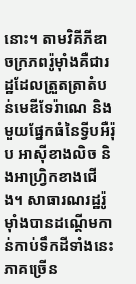នោះ។ តាមវិគីភីឌា ចក្រភពរ៉ូម៉ាំងគឺជារដ្ឋដែលត្រួតត្រាតំបន់មេឌីទែរ៉ាណេ និងមួយផ្នែកធំនៃទ្វីបអឺរ៉ុប អាស៊ីខាងលិច និងអាហ្វ្រិកខាងជើង។ សាធារណរដ្ឋរ៉ូម៉ាំងបានដណ្តើមកាន់កាប់ទឹកដីទាំងនេះភាគច្រើន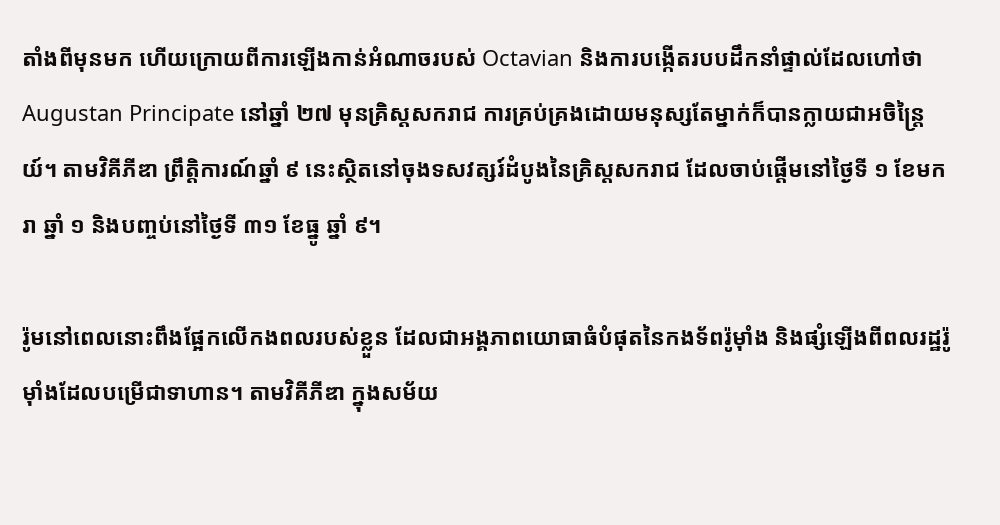តាំងពីមុនមក ហើយក្រោយពីការឡើងកាន់អំណាចរបស់ Octavian និងការបង្កើតរបបដឹកនាំផ្ទាល់ដែលហៅថា Augustan Principate នៅឆ្នាំ ២៧ មុនគ្រិស្តសករាជ ការគ្រប់គ្រងដោយមនុស្សតែម្នាក់ក៏បានក្លាយជាអចិន្ត្រៃយ៍។ តាមវិគីភីឌា ព្រឹត្តិការណ៍ឆ្នាំ ៩ នេះស្ថិតនៅចុងទសវត្សរ៍ដំបូងនៃគ្រិស្តសករាជ ដែលចាប់ផ្តើមនៅថ្ងៃទី ១ ខែមករា ឆ្នាំ ១ និងបញ្ចប់នៅថ្ងៃទី ៣១ ខែធ្នូ ឆ្នាំ ៩។

រ៉ូមនៅពេលនោះពឹងផ្អែកលើកងពលរបស់ខ្លួន ដែលជាអង្គភាពយោធាធំបំផុតនៃកងទ័ពរ៉ូម៉ាំង និងផ្សំឡើងពីពលរដ្ឋរ៉ូម៉ាំងដែលបម្រើជាទាហាន។ តាមវិគីភីឌា ក្នុងសម័យ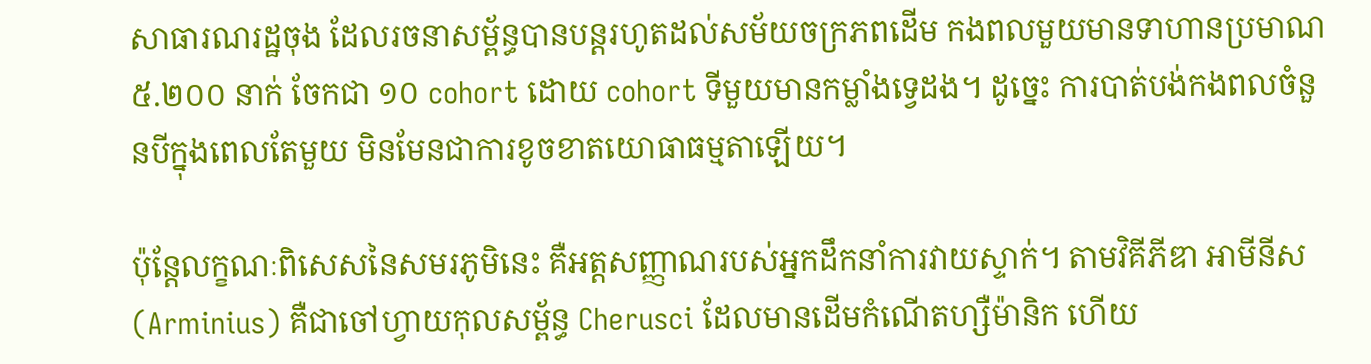សាធារណរដ្ឋចុង ដែលរចនាសម្ព័ន្ធបានបន្តរហូតដល់សម័យចក្រភពដើម កងពលមួយមានទាហានប្រមាណ ៥.២០០ នាក់ ចែកជា ១០ cohort ដោយ cohort ទីមួយមានកម្លាំងទ្វេដង។ ដូច្នេះ ការបាត់បង់កងពលចំនួនបីក្នុងពេលតែមួយ មិនមែនជាការខូចខាតយោធាធម្មតាឡើយ។

ប៉ុន្តែលក្ខណៈពិសេសនៃសមរភូមិនេះ គឺអត្តសញ្ញាណរបស់អ្នកដឹកនាំការវាយស្ទាក់។ តាមវិគីភីឌា អាមីនីស (Arminius) គឺជាចៅហ្វាយកុលសម្ព័ន្ធ Cherusci ដែលមានដើមកំណើតហ្សឺម៉ានិក ហើយ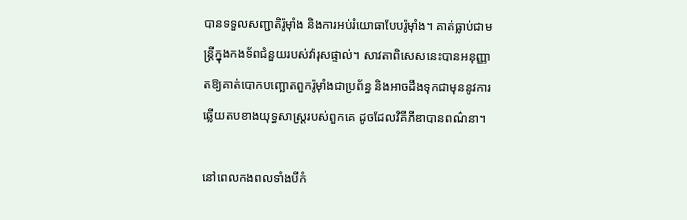បានទទួលសញ្ជាតិរ៉ូម៉ាំង និងការអប់រំយោធាបែបរ៉ូម៉ាំង។ គាត់ធ្លាប់ជាមន្ត្រីក្នុងកងទ័ពជំនួយរបស់វ៉ារុសផ្ទាល់។ សាវតាពិសេសនេះបានអនុញ្ញាតឱ្យគាត់បោកបញ្ឆោតពួករ៉ូម៉ាំងជាប្រព័ន្ធ និងអាចដឹងទុកជាមុននូវការឆ្លើយតបខាងយុទ្ធសាស្ត្ររបស់ពួកគេ ដូចដែលវិគីភីឌាបានពណ៌នា។

នៅពេលកងពលទាំងបីកំ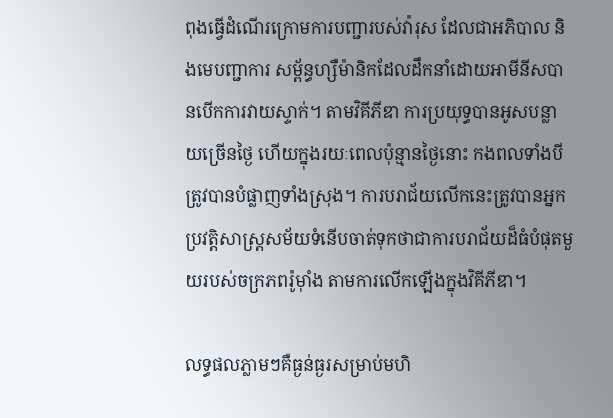ពុងធ្វើដំណើរក្រោមការបញ្ជារបស់វ៉ារុស ដែលជាអភិបាល និងមេបញ្ជាការ សម្ព័ន្ធហ្សឺម៉ានិកដែលដឹកនាំដោយអាមីនីសបានបើកការវាយស្ទាក់។ តាមវិគីភីឌា ការប្រយុទ្ធបានអូសបន្លាយច្រើនថ្ងៃ ហើយក្នុងរយៈពេលប៉ុន្មានថ្ងៃនោះ កងពលទាំងបីត្រូវបានបំផ្លាញទាំងស្រុង។ ការបរាជ័យលើកនេះត្រូវបានអ្នកប្រវត្តិសាស្ត្រសម័យទំនើបចាត់ទុកថាជាការបរាជ័យដ៏ធំបំផុតមួយរបស់ចក្រភពរ៉ូម៉ាំង តាមការលើកឡើងក្នុងវិគីភីឌា។

លទ្ធផលភ្លាមៗគឺធ្ងន់ធ្ងរសម្រាប់មហិ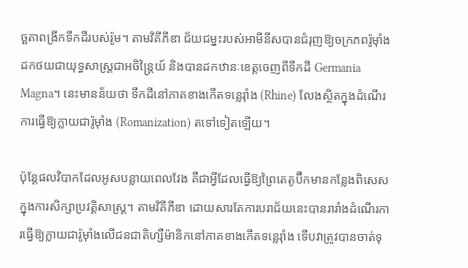ច្ឆតាពង្រីកទឹកដីរបស់រ៉ូម។ តាមវិគីភីឌា ជ័យជម្នះរបស់អាមីនីសបានជំរុញឱ្យចក្រភពរ៉ូម៉ាំងដកថយជាយុទ្ធសាស្ត្រជាអចិន្ត្រៃយ៍ និងបានដកឋានៈខេត្តចេញពីទឹកដី Germania Magna។ នេះមានន័យថា ទឹកដីនៅភាគខាងកើតទន្លេរ៉ាំង (Rhine) លែងស្ថិតក្នុងដំណើរការធ្វើឱ្យក្លាយជារ៉ូម៉ាំង (Romanization) តទៅទៀតឡើយ។

ប៉ុន្តែផលវិបាកដែលអូសបន្លាយពេលវែង គឺជាអ្វីដែលធ្វើឱ្យព្រៃតេតូប៊ឺកមានកន្លែងពិសេសក្នុងការសិក្សាប្រវត្តិសាស្ត្រ។ តាមវិគីភីឌា ដោយសារតែការបរាជ័យនេះបានរារាំងដំណើរការធ្វើឱ្យក្លាយជារ៉ូម៉ាំងលើជនជាតិហ្សឺម៉ានិកនៅភាគខាងកើតទន្លេរ៉ាំង ទើបវាត្រូវបានចាត់ទុ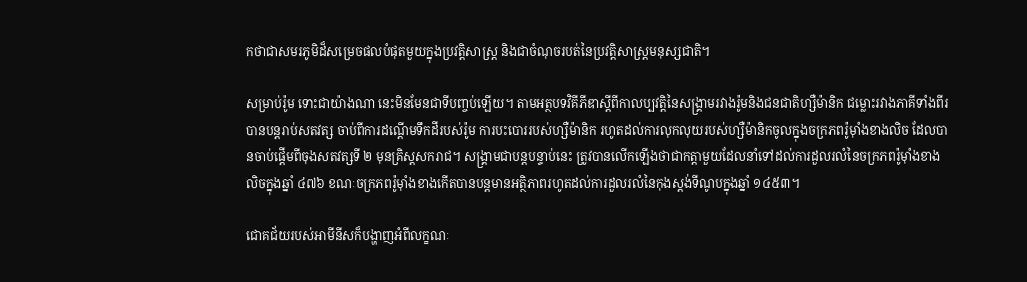កថាជាសមរភូមិដ៏សម្រេចផលបំផុតមួយក្នុងប្រវត្តិសាស្ត្រ និងជាចំណុចរបត់នៃប្រវត្តិសាស្ត្រមនុស្សជាតិ។

សម្រាប់រ៉ូម ទោះជាយ៉ាងណា នេះមិនមែនជាទីបញ្ចប់ឡើយ។ តាមអត្ថបទវិគីភីឌាស្តីពីកាលប្បវត្តិនៃសង្គ្រាមរវាងរ៉ូមនិងជនជាតិហ្សឺម៉ានិក ជម្លោះរវាងភាគីទាំងពីរបានបន្តរាប់សតវត្ស ចាប់ពីការដណ្តើមទឹកដីរបស់រ៉ូម ការបះបោររបស់ហ្សឺម៉ានិក រហូតដល់ការលុកលុយរបស់ហ្សឺម៉ានិកចូលក្នុងចក្រភពរ៉ូម៉ាំងខាងលិច ដែលបានចាប់ផ្តើមពីចុងសតវត្សទី ២ មុនគ្រិស្តសករាជ។ សង្គ្រាមជាបន្តបន្ទាប់នេះ ត្រូវបានលើកឡើងថាជាកត្តាមួយដែលនាំទៅដល់ការដួលរលំនៃចក្រភពរ៉ូម៉ាំងខាងលិចក្នុងឆ្នាំ ៤៧៦ ខណៈចក្រភពរ៉ូម៉ាំងខាងកើតបានបន្តមានអត្ថិភាពរហូតដល់ការដួលរលំនៃកុងស្តង់ទីណូបក្នុងឆ្នាំ ១៤៥៣។

ជោគជ័យរបស់អាមីនីសក៏បង្ហាញអំពីលក្ខណៈ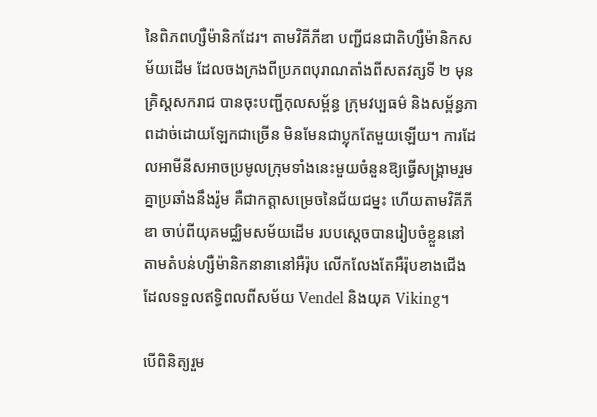នៃពិភពហ្សឺម៉ានិកដែរ។ តាមវិគីភីឌា បញ្ជីជនជាតិហ្សឺម៉ានិកសម័យដើម ដែលចងក្រងពីប្រភពបុរាណតាំងពីសតវត្សទី ២ មុនគ្រិស្តសករាជ បានចុះបញ្ជីកុលសម្ព័ន្ធ ក្រុមវប្បធម៌ និងសម្ព័ន្ធភាពដាច់ដោយឡែកជាច្រើន មិនមែនជាប្លុកតែមួយឡើយ។ ការដែលអាមីនីសអាចប្រមូលក្រុមទាំងនេះមួយចំនួនឱ្យធ្វើសង្គ្រាមរួមគ្នាប្រឆាំងនឹងរ៉ូម គឺជាកត្តាសម្រេចនៃជ័យជម្នះ ហើយតាមវិគីភីឌា ចាប់ពីយុគមជ្ឈិមសម័យដើម របបស្តេចបានរៀបចំខ្លួននៅតាមតំបន់ហ្សឺម៉ានិកនានានៅអឺរ៉ុប លើកលែងតែអឺរ៉ុបខាងជើងដែលទទួលឥទ្ធិពលពីសម័យ Vendel និងយុគ Viking។

បើពិនិត្យរួម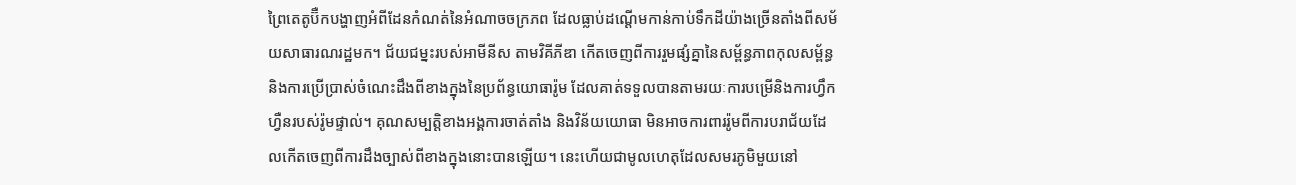ព្រៃតេតូប៊ឺកបង្ហាញអំពីដែនកំណត់នៃអំណាចចក្រភព ដែលធ្លាប់ដណ្តើមកាន់កាប់ទឹកដីយ៉ាងច្រើនតាំងពីសម័យសាធារណរដ្ឋមក។ ជ័យជម្នះរបស់អាមីនីស តាមវិគីភីឌា កើតចេញពីការរួមផ្សំគ្នានៃសម្ព័ន្ធភាពកុលសម្ព័ន្ធ និងការប្រើប្រាស់ចំណេះដឹងពីខាងក្នុងនៃប្រព័ន្ធយោធារ៉ូម ដែលគាត់ទទួលបានតាមរយៈការបម្រើនិងការហ្វឹកហ្វឺនរបស់រ៉ូមផ្ទាល់។ គុណសម្បត្តិខាងអង្គការចាត់តាំង និងវិន័យយោធា មិនអាចការពាររ៉ូមពីការបរាជ័យដែលកើតចេញពីការដឹងច្បាស់ពីខាងក្នុងនោះបានឡើយ។ នេះហើយជាមូលហេតុដែលសមរភូមិមួយនៅ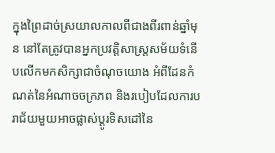ក្នុងព្រៃដាច់ស្រយាលកាលពីជាងពីរពាន់ឆ្នាំមុន នៅតែត្រូវបានអ្នកប្រវត្តិសាស្ត្រសម័យទំនើបលើកមកសិក្សាជាចំណុចយោង អំពីដែនកំណត់នៃអំណាចចក្រភព និងរបៀបដែលការបរាជ័យមួយអាចផ្លាស់ប្តូរទិសដៅនៃ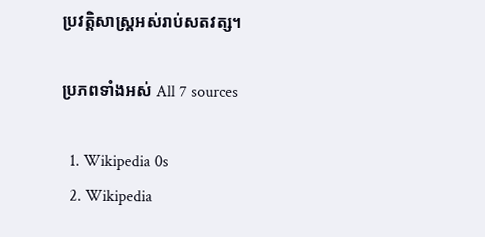ប្រវត្តិសាស្ត្រអស់រាប់សតវត្ស។

ប្រភពទាំងអស់ All 7 sources

  1. Wikipedia 0s
  2. Wikipedia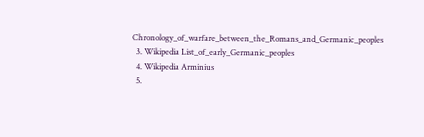Chronology_of_warfare_between_the_Romans_and_Germanic_peoples
  3. Wikipedia List_of_early_Germanic_peoples
  4. Wikipedia Arminius
  5.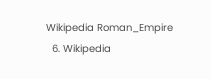Wikipedia Roman_Empire
  6. Wikipedia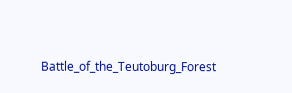Battle_of_the_Teutoburg_Forest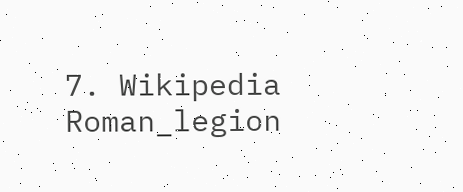7. Wikipedia Roman_legion